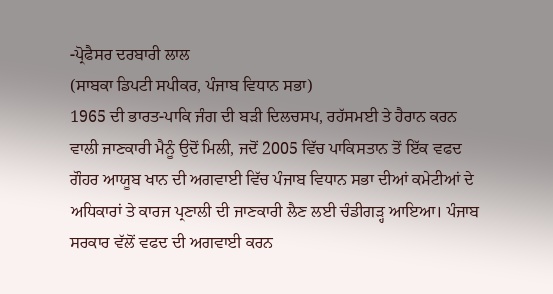-ਪ੍ਰੋਫੈਸਰ ਦਰਬਾਰੀ ਲਾਲ
(ਸਾਬਕਾ ਡਿਪਟੀ ਸਪੀਕਰ, ਪੰਜਾਬ ਵਿਧਾਨ ਸਭਾ)
1965 ਦੀ ਭਾਰਤ-ਪਾਕਿ ਜੰਗ ਦੀ ਬੜੀ ਦਿਲਚਸਪ, ਰਹੱਸਮਈ ਤੇ ਹੈਰਾਨ ਕਰਨ ਵਾਲੀ ਜਾਣਕਾਰੀ ਮੈਨੂੰ ਉਦੋਂ ਮਿਲੀ, ਜਦੋਂ 2005 ਵਿੱਚ ਪਾਕਿਸਤਾਨ ਤੋਂ ਇੱਕ ਵਫਦ ਗੌਹਰ ਆਯੂਬ ਖਾਨ ਦੀ ਅਗਵਾਈ ਵਿੱਚ ਪੰਜਾਬ ਵਿਧਾਨ ਸਭਾ ਦੀਆਂ ਕਮੇਟੀਆਂ ਦੇ ਅਧਿਕਾਰਾਂ ਤੇ ਕਾਰਜ ਪ੍ਰਣਾਲੀ ਦੀ ਜਾਣਕਾਰੀ ਲੈਣ ਲਈ ਚੰਡੀਗੜ੍ਹ ਆਇਆ। ਪੰਜਾਬ ਸਰਕਾਰ ਵੱਲੋਂ ਵਫਦ ਦੀ ਅਗਵਾਈ ਕਰਨ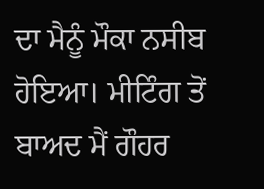ਦਾ ਮੈਨੂੰ ਮੌਕਾ ਨਸੀਬ ਹੋਇਆ। ਮੀਟਿੰਗ ਤੋਂ ਬਾਅਦ ਮੈਂ ਗੌਹਰ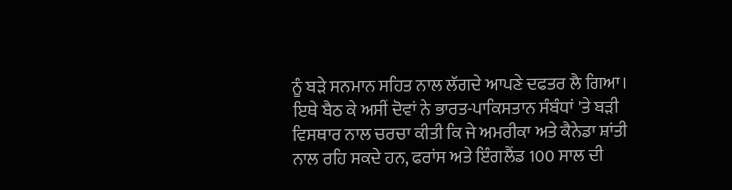ਨੂੰ ਬੜੇ ਸਨਮਾਨ ਸਹਿਤ ਨਾਲ ਲੱਗਦੇ ਆਪਣੇ ਦਫਤਰ ਲੈ ਗਿਆ। ਇਥੇ ਬੈਠ ਕੇ ਅਸੀਂ ਦੋਵਾਂ ਨੇ ਭਾਰਤ-ਪਾਕਿਸਤਾਨ ਸੰਬੰਧਾਂ 'ਤੇ ਬੜੀ ਵਿਸਥਾਰ ਨਾਲ ਚਰਚਾ ਕੀਤੀ ਕਿ ਜੇ ਅਮਰੀਕਾ ਅਤੇ ਕੈਨੇਡਾ ਸ਼ਾਂਤੀ ਨਾਲ ਰਹਿ ਸਕਦੇ ਹਨ, ਫਰਾਂਸ ਅਤੇ ਇੰਗਲੈਂਡ 100 ਸਾਲ ਦੀ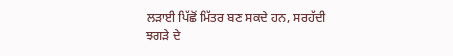ਲੜਾਈ ਪਿੱਛੋਂ ਮਿੱਤਰ ਬਣ ਸਕਦੇ ਹਨ, ਸਰਹੱਦੀ ਝਗੜੇ ਦੇ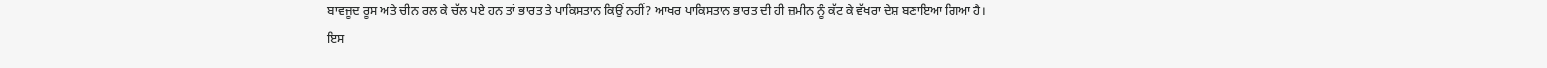ਬਾਵਜੂਦ ਰੂਸ ਅਤੇ ਚੀਨ ਰਲ ਕੇ ਚੱਲ ਪਏ ਹਨ ਤਾਂ ਭਾਰਤ ਤੇ ਪਾਕਿਸਤਾਨ ਕਿਉਂ ਨਹੀਂ? ਆਖਰ ਪਾਕਿਸਤਾਨ ਭਾਰਤ ਦੀ ਹੀ ਜ਼ਮੀਨ ਨੂੰ ਕੱਟ ਕੇ ਵੱਖਰਾ ਦੇਸ਼ ਬਣਾਇਆ ਗਿਆ ਹੈ।
ਇਸ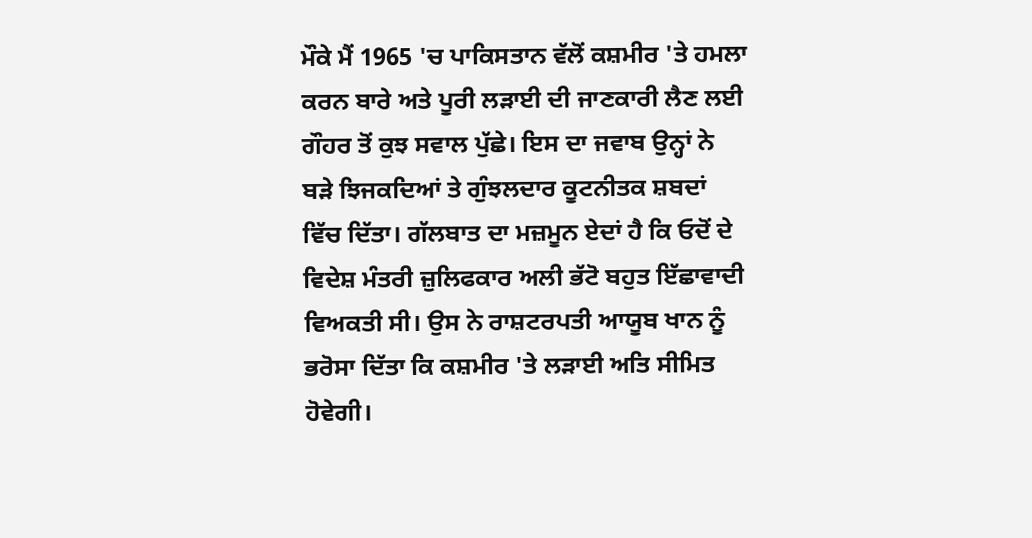ਮੌਕੇ ਮੈਂ 1965 'ਚ ਪਾਕਿਸਤਾਨ ਵੱਲੋਂ ਕਸ਼ਮੀਰ 'ਤੇ ਹਮਲਾ ਕਰਨ ਬਾਰੇ ਅਤੇ ਪੂਰੀ ਲੜਾਈ ਦੀ ਜਾਣਕਾਰੀ ਲੈਣ ਲਈ ਗੌਹਰ ਤੋਂ ਕੁਝ ਸਵਾਲ ਪੁੱਛੇ। ਇਸ ਦਾ ਜਵਾਬ ਉਨ੍ਹਾਂ ਨੇ ਬੜੇ ਝਿਜਕਦਿਆਂ ਤੇ ਗੁੰਝਲਦਾਰ ਕੂਟਨੀਤਕ ਸ਼ਬਦਾਂ ਵਿੱਚ ਦਿੱਤਾ। ਗੱਲਬਾਤ ਦਾ ਮਜ਼ਮੂਨ ਏਦਾਂ ਹੈ ਕਿ ਓਦੋਂ ਦੇ ਵਿਦੇਸ਼ ਮੰਤਰੀ ਜ਼ੁਲਿਫਕਾਰ ਅਲੀ ਭੱਟੋ ਬਹੁਤ ਇੱਛਾਵਾਦੀ ਵਿਅਕਤੀ ਸੀ। ਉਸ ਨੇ ਰਾਸ਼ਟਰਪਤੀ ਆਯੂਬ ਖਾਨ ਨੂੰ ਭਰੋਸਾ ਦਿੱਤਾ ਕਿ ਕਸ਼ਮੀਰ 'ਤੇ ਲੜਾਈ ਅਤਿ ਸੀਮਿਤ ਹੋਵੇਗੀ।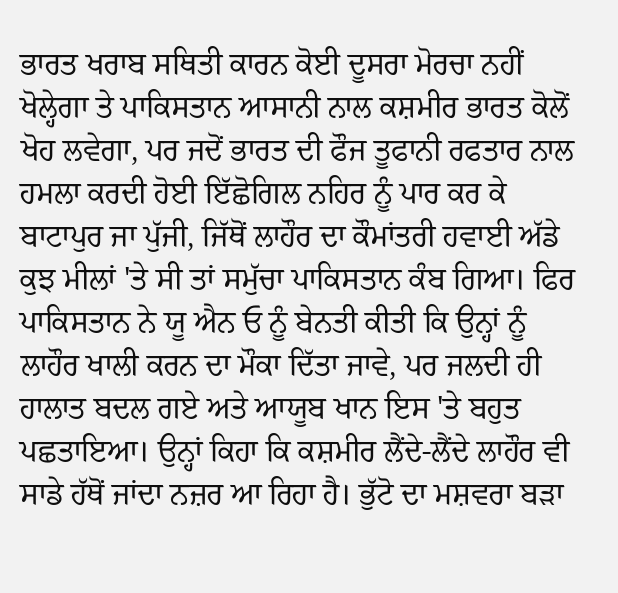ਭਾਰਤ ਖਰਾਬ ਸਥਿਤੀ ਕਾਰਨ ਕੋਈ ਦੂਸਰਾ ਮੋਰਚਾ ਨਹੀਂ ਖੋਲ੍ਹੇਗਾ ਤੇ ਪਾਕਿਸਤਾਨ ਆਸਾਨੀ ਨਾਲ ਕਸ਼ਮੀਰ ਭਾਰਤ ਕੋਲੋਂ ਖੋਹ ਲਵੇਗਾ, ਪਰ ਜਦੋਂ ਭਾਰਤ ਦੀ ਫੌਜ ਤੂਫਾਨੀ ਰਫਤਾਰ ਨਾਲ ਹਮਲਾ ਕਰਦੀ ਹੋਈ ਇੱਛੋਗਿਲ ਨਹਿਰ ਨੂੰ ਪਾਰ ਕਰ ਕੇ ਬਾਟਾਪੁਰ ਜਾ ਪੁੱਜੀ, ਜਿੱਥੋਂ ਲਾਹੌਰ ਦਾ ਕੌਮਾਂਤਰੀ ਹਵਾਈ ਅੱਡੇ ਕੁਝ ਮੀਲਾਂ 'ਤੇ ਸੀ ਤਾਂ ਸਮੁੱਚਾ ਪਾਕਿਸਤਾਨ ਕੰਬ ਗਿਆ। ਫਿਰ ਪਾਕਿਸਤਾਨ ਨੇ ਯੂ ਐਨ ਓ ਨੂੰ ਬੇਨਤੀ ਕੀਤੀ ਕਿ ਉਨ੍ਹਾਂ ਨੂੰ ਲਾਹੌਰ ਖਾਲੀ ਕਰਨ ਦਾ ਮੌਕਾ ਦਿੱਤਾ ਜਾਵੇ, ਪਰ ਜਲਦੀ ਹੀ ਹਾਲਾਤ ਬਦਲ ਗਏ ਅਤੇ ਆਯੂਬ ਖਾਨ ਇਸ 'ਤੇ ਬਹੁਤ ਪਛਤਾਇਆ। ਉਨ੍ਹਾਂ ਕਿਹਾ ਕਿ ਕਸ਼ਮੀਰ ਲੈਂਦੇ-ਲੈਂਦੇ ਲਾਹੌਰ ਵੀ ਸਾਡੇ ਹੱਥੋਂ ਜਾਂਦਾ ਨਜ਼ਰ ਆ ਰਿਹਾ ਹੈ। ਭੁੱਟੋ ਦਾ ਮਸ਼ਵਰਾ ਬੜਾ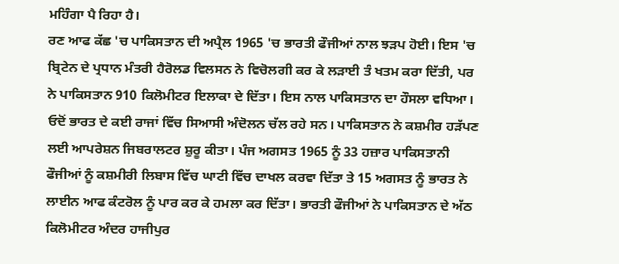ਮਹਿੰਗਾ ਪੈ ਰਿਹਾ ਹੈ।
ਰਣ ਆਫ ਕੱਛ 'ਚ ਪਾਕਿਸਤਾਨ ਦੀ ਅਪ੍ਰੈਲ 1965 'ਚ ਭਾਰਤੀ ਫੌਜੀਆਂ ਨਾਲ ਝੜਪ ਹੋਈ। ਇਸ 'ਚ ਬ੍ਰਿਟੇਨ ਦੇ ਪ੍ਰਧਾਨ ਮੰਤਰੀ ਹੈਰੋਲਡ ਵਿਲਸਨ ਨੇ ਵਿਚੋਲਗੀ ਕਰ ਕੇ ਲੜਾਈ ਤੰ ਖਤਮ ਕਰਾ ਦਿੱਤੀ, ਪਰ ਨੇ ਪਾਕਿਸਤਾਨ 910 ਕਿਲੋਮੀਟਰ ਇਲਾਕਾ ਦੇ ਦਿੱਤਾ। ਇਸ ਨਾਲ ਪਾਕਿਸਤਾਨ ਦਾ ਹੌਸਲਾ ਵਧਿਆ। ਓਦੋਂ ਭਾਰਤ ਦੇ ਕਈ ਰਾਜਾਂ ਵਿੱਚ ਸਿਆਸੀ ਅੰਦੋਲਨ ਚੱਲ ਰਹੇ ਸਨ। ਪਾਕਿਸਤਾਨ ਨੇ ਕਸ਼ਮੀਰ ਹੜੱਪਣ ਲਈ ਆਪਰੇਸ਼ਨ ਜਿਬਰਾਲਟਰ ਸ਼ੁਰੂ ਕੀਤਾ। ਪੰਜ ਅਗਸਤ 1965 ਨੂੰ 33 ਹਜ਼ਾਰ ਪਾਕਿਸਤਾਨੀ ਫੌਜੀਆਂ ਨੂੰ ਕਸ਼ਮੀਰੀ ਲਿਬਾਸ ਵਿੱਚ ਘਾਟੀ ਵਿੱਚ ਦਾਖਲ ਕਰਵਾ ਦਿੱਤਾ ਤੇ 15 ਅਗਸਤ ਨੂੰ ਭਾਰਤ ਨੇ ਲਾਈਨ ਆਫ ਕੰਟਰੋਲ ਨੂੰ ਪਾਰ ਕਰ ਕੇ ਹਮਲਾ ਕਰ ਦਿੱਤਾ। ਭਾਰਤੀ ਫੌਜੀਆਂ ਨੇ ਪਾਕਿਸਤਾਨ ਦੇ ਅੱਠ ਕਿਲੋਮੀਟਰ ਅੰਦਰ ਹਾਜੀਪੁਰ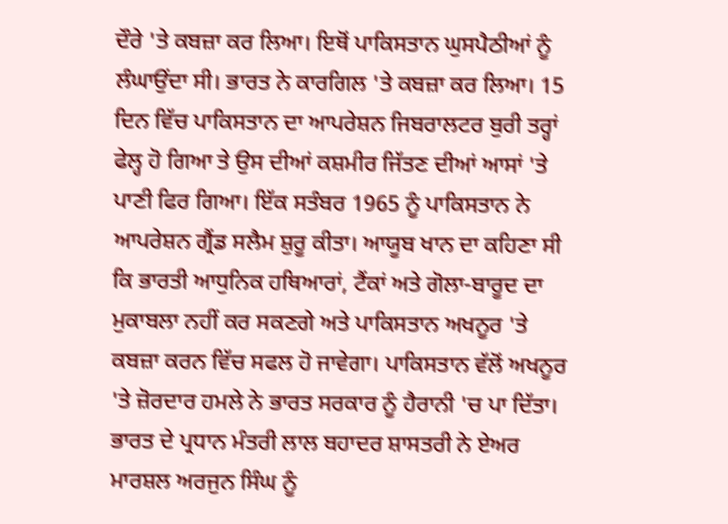ਦੌਰੇ 'ਤੇ ਕਬਜ਼ਾ ਕਰ ਲਿਆ। ਇਥੋਂ ਪਾਕਿਸਤਾਨ ਘੁਸਪੈਠੀਆਂ ਨੂੰ ਲੰਘਾਉਂਦਾ ਸੀ। ਭਾਰਤ ਨੇ ਕਾਰਗਿਲ 'ਤੇ ਕਬਜ਼ਾ ਕਰ ਲਿਆ। 15 ਦਿਨ ਵਿੱਚ ਪਾਕਿਸਤਾਨ ਦਾ ਆਪਰੇਸ਼ਨ ਜਿਬਰਾਲਟਰ ਬੁਰੀ ਤਰ੍ਹਾਂ ਫੇਲ੍ਹ ਹੋ ਗਿਆ ਤੇ ਉਸ ਦੀਆਂ ਕਸ਼ਮੀਰ ਜਿੱਤਣ ਦੀਆਂ ਆਸਾਂ 'ਤੇ ਪਾਣੀ ਫਿਰ ਗਿਆ। ਇੱਕ ਸਤੰਬਰ 1965 ਨੂੰ ਪਾਕਿਸਤਾਨ ਨੇ ਆਪਰੇਸ਼ਨ ਗ੍ਰੈਂਡ ਸਲੈਮ ਸ਼ੁਰੂ ਕੀਤਾ। ਆਯੂਬ ਖਾਨ ਦਾ ਕਹਿਣਾ ਸੀ ਕਿ ਭਾਰਤੀ ਆਧੁਨਿਕ ਹਥਿਆਰਾਂ, ਟੈਂਕਾਂ ਅਤੇ ਗੋਲਾ-ਬਾਰੂਦ ਦਾ ਮੁਕਾਬਲਾ ਨਹੀਂ ਕਰ ਸਕਣਗੇ ਅਤੇ ਪਾਕਿਸਤਾਨ ਅਖਨੂਰ 'ਤੇ ਕਬਜ਼ਾ ਕਰਨ ਵਿੱਚ ਸਫਲ ਹੋ ਜਾਵੇਗਾ। ਪਾਕਿਸਤਾਨ ਵੱਲੋਂ ਅਖਨੂਰ 'ਤੇ ਜ਼ੋਰਦਾਰ ਹਮਲੇ ਨੇ ਭਾਰਤ ਸਰਕਾਰ ਨੂੰ ਹੈਰਾਨੀ 'ਚ ਪਾ ਦਿੱਤਾ। ਭਾਰਤ ਦੇ ਪ੍ਰਧਾਨ ਮੰਤਰੀ ਲਾਲ ਬਹਾਦਰ ਸ਼ਾਸਤਰੀ ਨੇ ਏਅਰ ਮਾਰਸ਼ਲ ਅਰਜੁਨ ਸਿੰਘ ਨੂੰ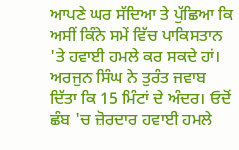ਆਪਣੇ ਘਰ ਸੱਦਿਆ ਤੇ ਪੁੱਛਿਆ ਕਿ ਅਸੀਂ ਕਿੰਨੇ ਸਮੇਂ ਵਿੱਚ ਪਾਕਿਸਤਾਨ 'ਤੇ ਹਵਾਈ ਹਮਲੇ ਕਰ ਸਕਦੇ ਹਾਂ। ਅਰਜੁਨ ਸਿੰਘ ਨੇ ਤੁਰੰਤ ਜਵਾਬ ਦਿੱਤਾ ਕਿ 15 ਮਿੰਟਾਂ ਦੇ ਅੰਦਰ। ਓਦੋਂ ਛੰਬ 'ਚ ਜ਼ੋਰਦਾਰ ਹਵਾਈ ਹਮਲੇ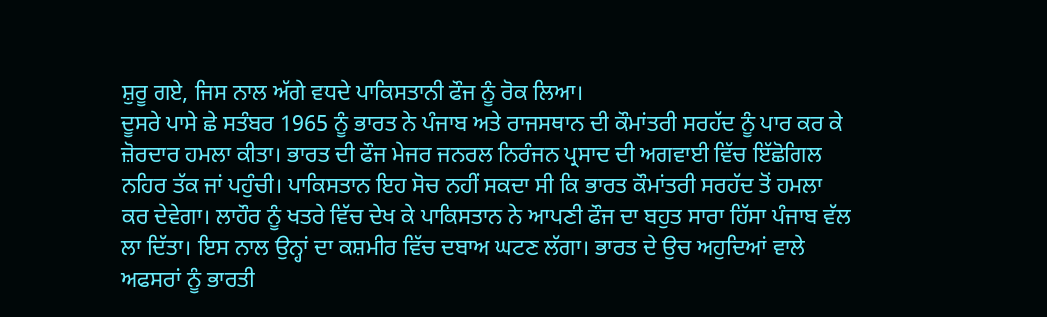ਸ਼ੁਰੂ ਗਏ, ਜਿਸ ਨਾਲ ਅੱਗੇ ਵਧਦੇ ਪਾਕਿਸਤਾਨੀ ਫੌਜ ਨੂੰ ਰੋਕ ਲਿਆ।
ਦੂਸਰੇ ਪਾਸੇ ਛੇ ਸਤੰਬਰ 1965 ਨੂੰ ਭਾਰਤ ਨੇ ਪੰਜਾਬ ਅਤੇ ਰਾਜਸਥਾਨ ਦੀ ਕੌਮਾਂਤਰੀ ਸਰਹੱਦ ਨੂੰ ਪਾਰ ਕਰ ਕੇ ਜ਼ੋਰਦਾਰ ਹਮਲਾ ਕੀਤਾ। ਭਾਰਤ ਦੀ ਫੌਜ ਮੇਜਰ ਜਨਰਲ ਨਿਰੰਜਨ ਪ੍ਰਸਾਦ ਦੀ ਅਗਵਾਈ ਵਿੱਚ ਇੱਛੋਗਿਲ ਨਹਿਰ ਤੱਕ ਜਾਂ ਪਹੁੰਚੀ। ਪਾਕਿਸਤਾਨ ਇਹ ਸੋਚ ਨਹੀਂ ਸਕਦਾ ਸੀ ਕਿ ਭਾਰਤ ਕੌਮਾਂਤਰੀ ਸਰਹੱਦ ਤੋਂ ਹਮਲਾ ਕਰ ਦੇਵੇਗਾ। ਲਾਹੌਰ ਨੂੰ ਖਤਰੇ ਵਿੱਚ ਦੇਖ ਕੇ ਪਾਕਿਸਤਾਨ ਨੇ ਆਪਣੀ ਫੌਜ ਦਾ ਬਹੁਤ ਸਾਰਾ ਹਿੱਸਾ ਪੰਜਾਬ ਵੱਲ ਲਾ ਦਿੱਤਾ। ਇਸ ਨਾਲ ਉਨ੍ਹਾਂ ਦਾ ਕਸ਼ਮੀਰ ਵਿੱਚ ਦਬਾਅ ਘਟਣ ਲੱਗਾ। ਭਾਰਤ ਦੇ ਉਚ ਅਹੁਦਿਆਂ ਵਾਲੇ ਅਫਸਰਾਂ ਨੂੰ ਭਾਰਤੀ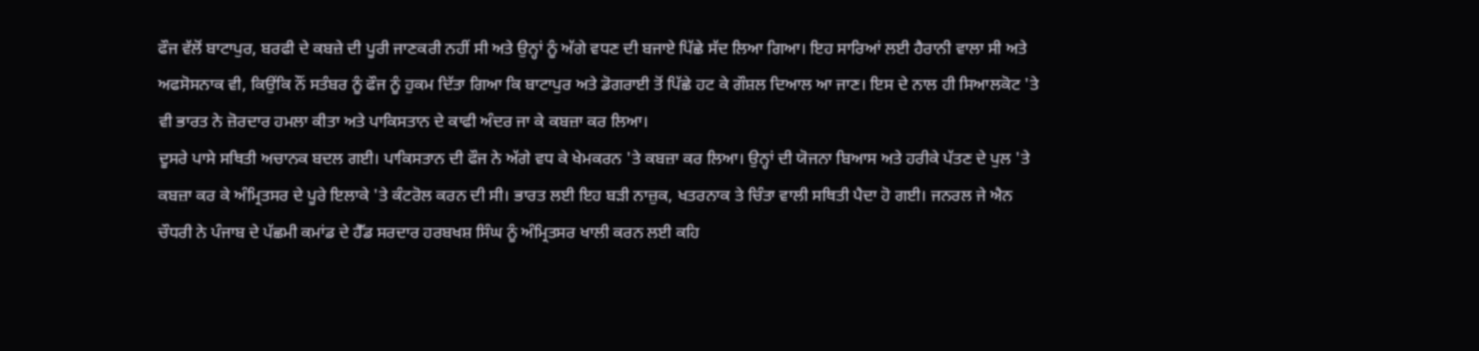ਫੌਜ ਵੱਲੋਂ ਬਾਟਾਪੁਰ, ਬਰਫੀ ਦੇ ਕਬਜ਼ੇ ਦੀ ਪੂਰੀ ਜਾਣਕਰੀ ਨਹੀਂ ਸੀ ਅਤੇ ਉਨ੍ਹਾਂ ਨੂੰ ਅੱਗੇ ਵਧਣ ਦੀ ਬਜਾਏ ਪਿੱਛੇ ਸੱਦ ਲਿਆ ਗਿਆ। ਇਹ ਸਾਰਿਆਂ ਲਈ ਹੈਰਾਨੀ ਵਾਲਾ ਸੀ ਅਤੇ ਅਫਸੋਸਨਾਕ ਵੀ, ਕਿਉਂਕਿ ਨੌਂ ਸਤੰਬਰ ਨੂੰ ਫੌਜ ਨੂੰ ਹੁਕਮ ਦਿੱਤਾ ਗਿਆ ਕਿ ਬਾਟਾਪੁਰ ਅਤੇ ਡੋਗਰਾਈ ਤੋਂ ਪਿੱਛੇ ਹਟ ਕੇ ਗੌਸ਼ਲ ਦਿਆਲ ਆ ਜਾਣ। ਇਸ ਦੇ ਨਾਲ ਹੀ ਸਿਆਲਕੋਟ 'ਤੇ ਵੀ ਭਾਰਤ ਨੇ ਜ਼ੋਰਦਾਰ ਹਮਲਾ ਕੀਤਾ ਅਤੇ ਪਾਕਿਸਤਾਨ ਦੇ ਕਾਫੀ ਅੰਦਰ ਜਾ ਕੇ ਕਬਜ਼ਾ ਕਰ ਲਿਆ।
ਦੂਸਰੇ ਪਾਸੇ ਸਥਿਤੀ ਅਚਾਨਕ ਬਦਲ ਗਈ। ਪਾਕਿਸਤਾਨ ਦੀ ਫੌਜ ਨੇ ਅੱਗੇ ਵਧ ਕੇ ਖੇਮਕਰਨ 'ਤੇ ਕਬਜ਼ਾ ਕਰ ਲਿਆ। ਉਨ੍ਹਾਂ ਦੀ ਯੋਜਨਾ ਬਿਆਸ ਅਤੇ ਹਰੀਕੇ ਪੱਤਣ ਦੇ ਪੁਲ 'ਤੇ ਕਬਜ਼ਾ ਕਰ ਕੇ ਅੰਮ੍ਰਿਤਸਰ ਦੇ ਪੂਰੇ ਇਲਾਕੇ 'ਤੇ ਕੰਟਰੋਲ ਕਰਨ ਦੀ ਸੀ। ਭਾਰਤ ਲਈ ਇਹ ਬੜੀ ਨਾਜ਼ੁਕ, ਖਤਰਨਾਕ ਤੇ ਚਿੰਤਾ ਵਾਲੀ ਸਥਿਤੀ ਪੈਦਾ ਹੋ ਗਈ। ਜਨਰਲ ਜੇ ਐਨ ਚੌਧਰੀ ਨੇ ਪੰਜਾਬ ਦੇ ਪੱਛਮੀ ਕਮਾਂਡ ਦੇ ਹੈੱਡ ਸਰਦਾਰ ਹਰਬਖਸ਼ ਸਿੰਘ ਨੂੰ ਅੰਮ੍ਰਿਤਸਰ ਖਾਲੀ ਕਰਨ ਲਈ ਕਹਿ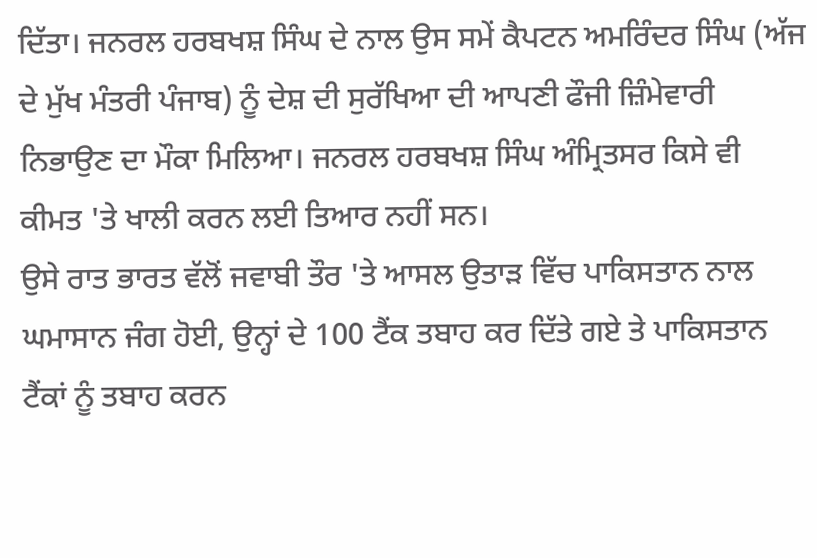ਦਿੱਤਾ। ਜਨਰਲ ਹਰਬਖਸ਼ ਸਿੰਘ ਦੇ ਨਾਲ ਉਸ ਸਮੇਂ ਕੈਪਟਨ ਅਮਰਿੰਦਰ ਸਿੰਘ (ਅੱਜ ਦੇ ਮੁੱਖ ਮੰਤਰੀ ਪੰਜਾਬ) ਨੂੰ ਦੇਸ਼ ਦੀ ਸੁਰੱਖਿਆ ਦੀ ਆਪਣੀ ਫੌਜੀ ਜ਼ਿੰਮੇਵਾਰੀ ਨਿਭਾਉਣ ਦਾ ਮੌਕਾ ਮਿਲਿਆ। ਜਨਰਲ ਹਰਬਖਸ਼ ਸਿੰਘ ਅੰਮ੍ਰਿਤਸਰ ਕਿਸੇ ਵੀ ਕੀਮਤ 'ਤੇ ਖਾਲੀ ਕਰਨ ਲਈ ਤਿਆਰ ਨਹੀਂ ਸਨ।
ਉਸੇ ਰਾਤ ਭਾਰਤ ਵੱਲੋਂ ਜਵਾਬੀ ਤੌਰ 'ਤੇ ਆਸਲ ਉਤਾੜ ਵਿੱਚ ਪਾਕਿਸਤਾਨ ਨਾਲ ਘਮਾਸਾਨ ਜੰਗ ਹੋਈ, ਉਨ੍ਹਾਂ ਦੇ 100 ਟੈਂਕ ਤਬਾਹ ਕਰ ਦਿੱਤੇ ਗਏ ਤੇ ਪਾਕਿਸਤਾਨ ਟੈਂਕਾਂ ਨੂੰ ਤਬਾਹ ਕਰਨ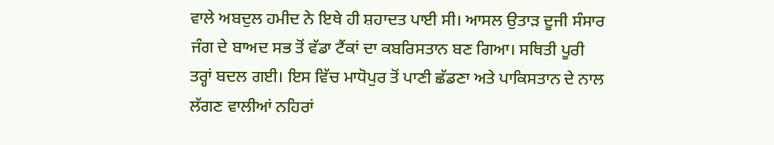ਵਾਲੇ ਅਬਦੁਲ ਹਮੀਦ ਨੇ ਇਥੇ ਹੀ ਸ਼ਹਾਦਤ ਪਾਈ ਸੀ। ਆਸਲ ਉਤਾੜ ਦੂਜੀ ਸੰਸਾਰ ਜੰਗ ਦੇ ਬਾਅਦ ਸਭ ਤੋਂ ਵੱਡਾ ਟੈਂਕਾਂ ਦਾ ਕਬਰਿਸਤਾਨ ਬਣ ਗਿਆ। ਸਥਿਤੀ ਪੂਰੀ ਤਰ੍ਹਾਂ ਬਦਲ ਗਈ। ਇਸ ਵਿੱਚ ਮਾਧੋਪੁਰ ਤੋਂ ਪਾਣੀ ਛੱਡਣਾ ਅਤੇ ਪਾਕਿਸਤਾਨ ਦੇ ਨਾਲ ਲੱਗਣ ਵਾਲੀਆਂ ਨਹਿਰਾਂ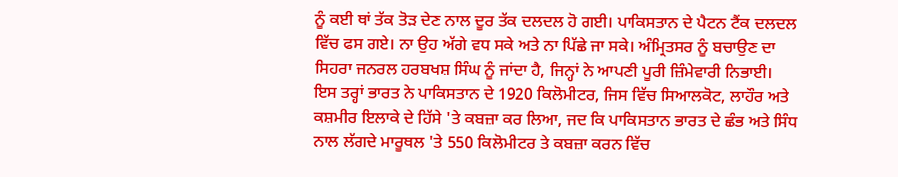ਨੂੰ ਕਈ ਥਾਂ ਤੱਕ ਤੋੜ ਦੇਣ ਨਾਲ ਦੂਰ ਤੱਕ ਦਲਦਲ ਹੋ ਗਈ। ਪਾਕਿਸਤਾਨ ਦੇ ਪੈਟਨ ਟੈਂਕ ਦਲਦਲ ਵਿੱਚ ਫਸ ਗਏ। ਨਾ ਉਹ ਅੱਗੇ ਵਧ ਸਕੇ ਅਤੇ ਨਾ ਪਿੱਛੇ ਜਾ ਸਕੇ। ਅੰਮ੍ਰਿਤਸਰ ਨੂੰ ਬਚਾਉਣ ਦਾ ਸਿਹਰਾ ਜਨਰਲ ਹਰਬਖਸ਼ ਸਿੰਘ ਨੂੰ ਜਾਂਦਾ ਹੈ, ਜਿਨ੍ਹਾਂ ਨੇ ਆਪਣੀ ਪੂਰੀ ਜ਼ਿੰਮੇਵਾਰੀ ਨਿਭਾਈ। ਇਸ ਤਰ੍ਹਾਂ ਭਾਰਤ ਨੇ ਪਾਕਿਸਤਾਨ ਦੇ 1920 ਕਿਲੋਮੀਟਰ, ਜਿਸ ਵਿੱਚ ਸਿਆਲਕੋਟ, ਲਾਹੌਰ ਅਤੇ ਕਸ਼ਮੀਰ ਇਲਾਕੇ ਦੇ ਹਿੱਸੇ 'ਤੇ ਕਬਜ਼ਾ ਕਰ ਲਿਆ, ਜਦ ਕਿ ਪਾਕਿਸਤਾਨ ਭਾਰਤ ਦੇ ਛੰਭ ਅਤੇ ਸਿੰਧ ਨਾਲ ਲੱਗਦੇ ਮਾਰੂਥਲ 'ਤੇ 550 ਕਿਲੋਮੀਟਰ ਤੇ ਕਬਜ਼ਾ ਕਰਨ ਵਿੱਚ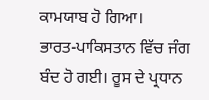ਕਾਮਯਾਬ ਹੋ ਗਿਆ।
ਭਾਰਤ-ਪਾਕਿਸਤਾਨ ਵਿੱਚ ਜੰਗ ਬੰਦ ਹੋ ਗਈ। ਰੂਸ ਦੇ ਪ੍ਰਧਾਨ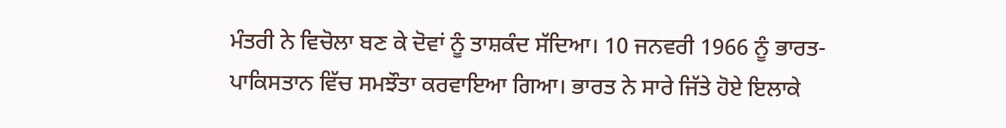ਮੰਤਰੀ ਨੇ ਵਿਚੋਲਾ ਬਣ ਕੇ ਦੋਵਾਂ ਨੂੰ ਤਾਸ਼ਕੰਦ ਸੱਦਿਆ। 10 ਜਨਵਰੀ 1966 ਨੂੰ ਭਾਰਤ-ਪਾਕਿਸਤਾਨ ਵਿੱਚ ਸਮਝੌਤਾ ਕਰਵਾਇਆ ਗਿਆ। ਭਾਰਤ ਨੇ ਸਾਰੇ ਜਿੱਤੇ ਹੋਏ ਇਲਾਕੇ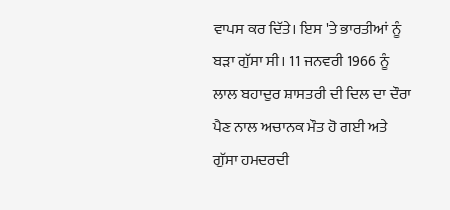ਵਾਪਸ ਕਰ ਦਿੱਤੇ। ਇਸ 'ਤੇ ਭਾਰਤੀਆਂ ਨੂੰ ਬੜਾ ਗੁੱਸਾ ਸੀ। 11 ਜਨਵਰੀ 1966 ਨੂੰ ਲਾਲ ਬਹਾਦੁਰ ਸ਼ਾਸਤਰੀ ਦੀ ਦਿਲ ਦਾ ਦੌਰਾ ਪੈਣ ਨਾਲ ਅਚਾਨਕ ਮੌਤ ਹੋ ਗਈ ਅਤੇ ਗੁੱਸਾ ਹਮਦਰਦੀ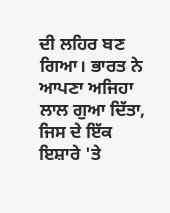ਦੀ ਲਹਿਰ ਬਣ ਗਿਆ। ਭਾਰਤ ਨੇ ਆਪਣਾ ਅਜਿਹਾ ਲਾਲ ਗੁਆ ਦਿੱਤਾ, ਜਿਸ ਦੇ ਇੱਕ ਇਸ਼ਾਰੇ 'ਤੇ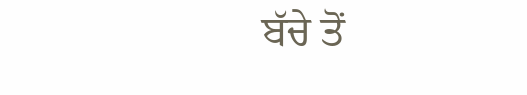ਬੱਚੇ ਤੋਂ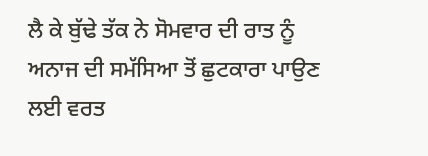ਲੈ ਕੇ ਬੁੱਢੇ ਤੱਕ ਨੇ ਸੋਮਵਾਰ ਦੀ ਰਾਤ ਨੂੰ ਅਨਾਜ ਦੀ ਸਮੱਸਿਆ ਤੋਂ ਛੁਟਕਾਰਾ ਪਾਉਣ ਲਈ ਵਰਤ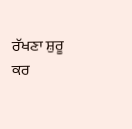ਰੱਖਣਾ ਸ਼ੁਰੂ ਕਰ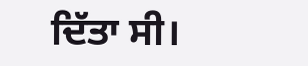ਦਿੱਤਾ ਸੀ।